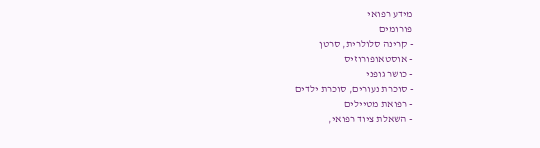מידע רפואי
פורומים
- קרינה סלולרית, סרטן
- אוסטאופורוזיס
- כושר גופני
- סוכרת נעורים, סוכרת ילדים
- רפואת מטיילים
- השאלת ציוד רפואי,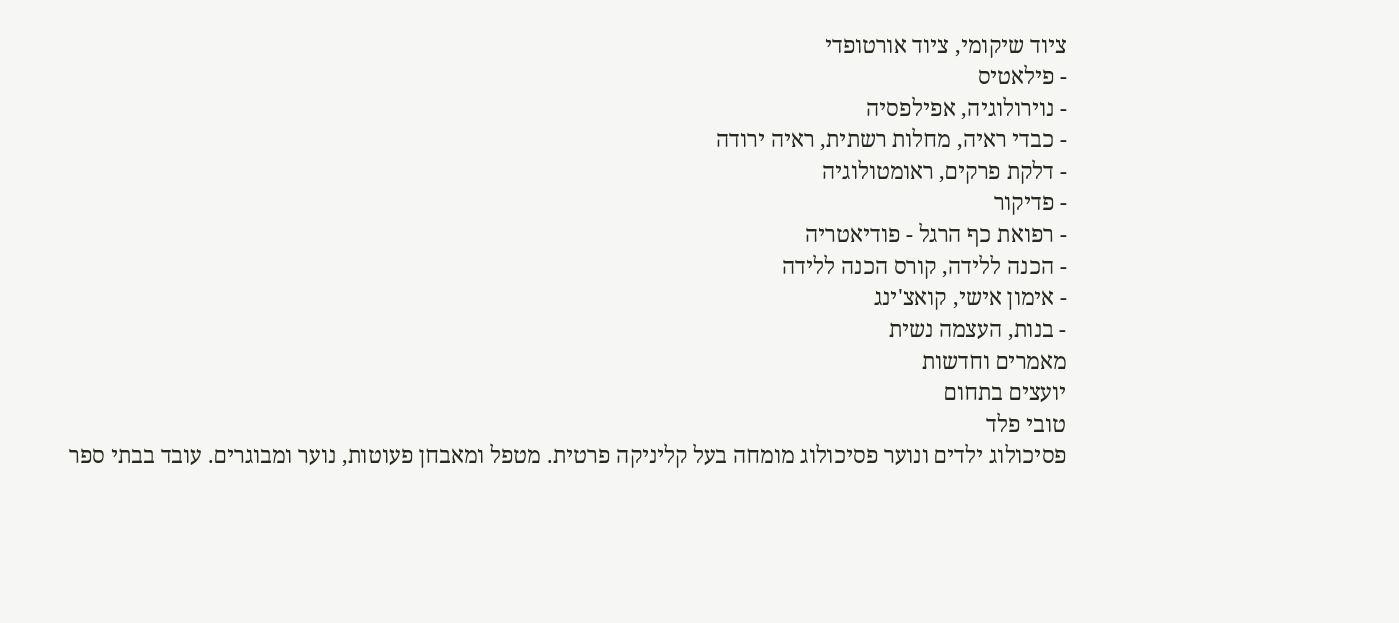ציוד שיקומי, ציוד אורטופדי
- פילאטיס
- נוירולוגיה, אפילפסיה
- כבדי ראיה, מחלות רשתית, ראיה ירודה
- דלקת פרקים, ראומטולוגיה
- פדיקור
- רפואת כף הרגל - פודיאטריה
- הכנה ללידה, קורס הכנה ללידה
- אימון אישי, קואצ'ינג
- בנות, העצמה נשית
מאמרים וחדשות
יועצים בתחום
טובי פלד
פסיכולוג ילדים ונוער פסיכולוג מומחה בעל קליניקה פרטית. מטפל ומאבחן פעוטות, נוער ומבוגרים. עובד בבתי ספר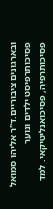ובארגונים ציבוריים.ד"ר אליהו סמואל
פסיכותרפיסט ילדים ונוער פסיכותרפיה, פסיכואנליטיקאי. למד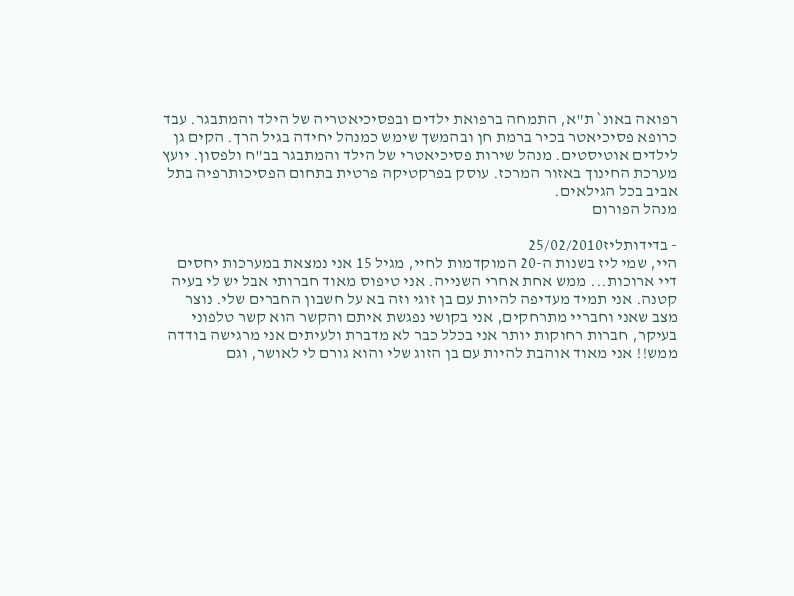רפואה באונ` ת"א, התמחה ברפואת ילדים ובפסיכיאטריה של הילד והמתבגר. עבד כרופא פסיכיאטר בכיר ברמת חן ובהמשך שימש כמנהל יחידה בגיל הרך. הקים גן לילדים אוטיסטים. מנהל שירות פסיכיאטרי של הילד והמתבגר בב"ח ולפסון. יועץ מערכת החינוך באזור המרכז. עוסק בפרקטיקה פרטית בתחום הפסיכותרפיה בתל אביב בכל הגילאים.
מנהל הפורום

- בדידותליז25/02/2010
היי, שמי ליז בשנות ה-20 המוקדמות לחיי, מגיל 15 אני נמצאת במערכות יחסים דיי ארוכות... ממש אחת אחרי השנייה. אני טיפוס מאוד חברותי אבל יש לי בעיה קטנה. אני תמיד מעדיפה להיות עם בן זוגי וזה בא על חשבון החברים שלי. נוצר מצב שאני וחבריי מתרחקים, אני בקושי נפגשת איתם והקשר הוא קשר טלפוני בעיקר, חברות רחוקות יותר אני בכלל כבר לא מדברת ולעיתים אני מרגישה בודדה ממש!! אני מאוד אוהבת להיות עם בן הזוג שלי והוא גורם לי לאושר, וגם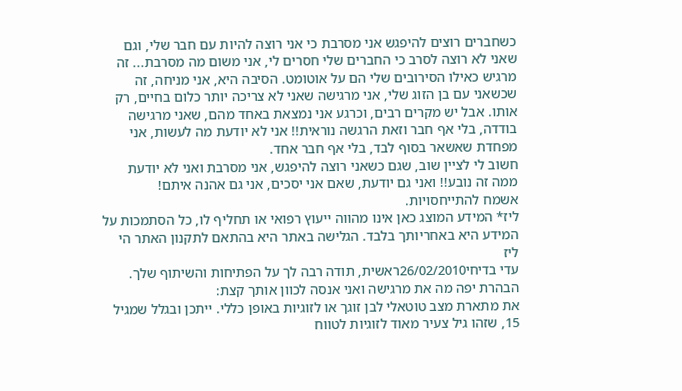כשחברים רוצים להיפגש אני מסרבת כי אני רוצה להיות עם חבר שלי, וגם שאני לא רוצה לסרב כי החברים שלי חסרים לי, אני משום מה מסרבת... זה מרגיש כאילו הסירובים שלי הם על אוטומט. הסיבה היא, אני מניחה, זה שכשאני עם בן הזוג שלי, אני מרגישה שאני לא צריכה יותר כלום בחיים, רק אותו. אבל יש מקרים רבים, וכרגע אני נמצאת באחד מהם, שאני מרגישה בודדה, בלי אף חבר וזאת הרגשה נוראית!! אני לא יודעת מה לעשות, אני מפחדת שאשאר בסוף לבד, בלי אף חבר אחד.
חשוב לי לציין שוב, שגם כשאני רוצה להיפגש, אני מסרבת ואני לא יודעת ממה זה נובע!! ואני גם יודעת, שאם אני יסכים, אני גם אהנה איתם!
אשמח להתייחסויות.
ליז* המידע המוצג כאן אינו מהווה ייעוץ רפואי או תחליף לו, כל הסתמכות על המידע היא באחריותך בלבד. הגלישה באתר היא בהתאם לתקנון האתר הי ליז
עדי בדיחי26/02/2010ראשית, תודה רבה לך על הפתיחות והשיתוף שלך. הבהרת יפה מה את מרגישה ואני אנסה לכוון אותך קצת:
את מתארת מצב טוטאלי לבן זוגך או לזוגיות באופן כללי. ייתכן ובגלל שמגיל 15, שזהו גיל צעיר מאוד לזוגיות לטווח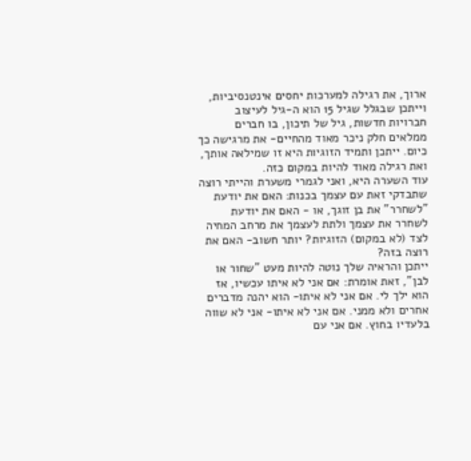ארוך, את רגילה למערכות יחסים אינטנסיביות, וייתכן שבגלל שגיל 15 הוא ה-גיל לעיצוב חברויות חדשות, גיל של תיכון, בו חברים ממלאים חלק ניכר מאוד מהחיים- את מרגישה כך כיום. ייתכן ותמיד הזוגיות היא זו שמילאה אותך, ואת רגילה מאוד להיות במקום כזה.
עוד השערה היא, ואני לגמרי משערת והייתי רוצה שתבדקי זאת עם עצמך בכנות: האם את יודעת "לשחרר" את בן זוגך, או - האם את יודעת לשחרר את עצמך ולתת לעצמך את מרחב המחיה לצד (לא במקום) הזוגיות? יותר חשוב- האם את רוצה בזה?
ייתכן והראיה שלך נוטה להיות מעט "שחור או לבן", זאת אומרת: אם אני לא איתו עכשיו, אז הוא ילך לי. אם אני לא איתו- הוא יהנה מדברים אחרים ולא ממני. אם אני לא איתו- אני לא שווה בלעדיו בחוץ. אם אני עם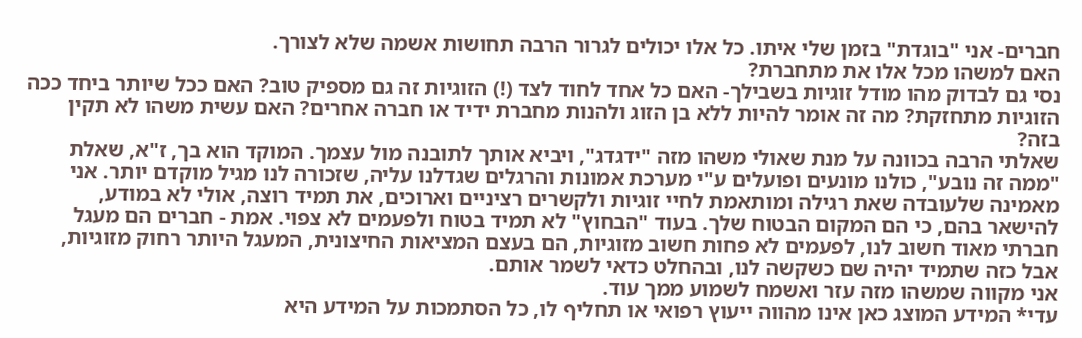חברים- אני "בוגדת" בזמן שלי איתו. כל אלו יכולים לגרור הרבה תחושות אשמה שלא לצורך.
האם למשהו מכל אלו את מתחברת?
נסי גם לבדוק מהו מודל זוגיות בשבילך- האם כל אחד לחוד לצד (!) הזוגיות זה גם מספיק טוב? האם ככל שיותר ביחד ככה הזוגיות מתחזקת? מה זה אומר להיות ללא בן הזוג ולהנות מחברת ידיד או חברה אחרים? האם עשית משהו לא תקין בזה?
שאלתי הרבה בכוונה על מנת שאולי משהו מזה "ידגדג", ויביא אותך לתובנה מול עצמך. המוקד הוא בך, ז"א, שאלת "ממה זה נובע", כולנו מונעים ופועלים ע"י מערכת אמונות והרגלים שגדלנו עליה, שזכורה לנו מגיל מוקדם יותר. אני מאמינה שלעובדה שאת רגילה ומותאמת לחיי זוגיות ולקשרים רציניים וארוכים, את תמיד רוצה, אולי לא במודע, להישאר בהם, כי הם המקום הבטוח שלך. בעוד "הבחוץ" לא תמיד בטוח ולפעמים לא צפוי. אמת - חברים הם מעגל חברתי מאוד חשוב לנו, לפעמים לא פחות חשוב מזוגיות, הם בעצם המציאות החיצונית, המעגל היותר רחוק מזוגיות, אבל כזה שתמיד יהיה שם כשקשה לנו, ובהחלט כדאי לשמר אותם.
אני מקווה שמשהו מזה עזר ואשמח לשמוע ממך עוד.
עדי* המידע המוצג כאן אינו מהווה ייעוץ רפואי או תחליף לו, כל הסתמכות על המידע היא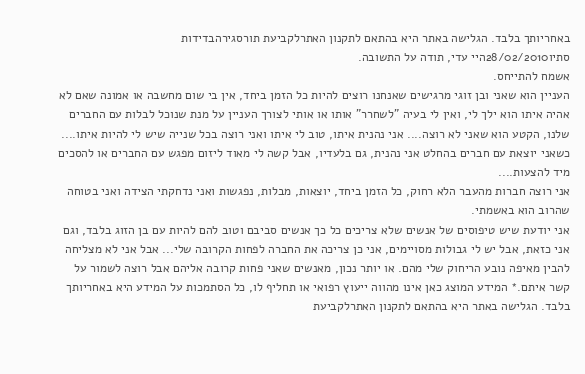באחריותך בלבד. הגלישה באתר היא בהתאם לתקנון האתרלקביעת תורסגירהבדידות
סתיו28/02/2010היי עדי, תודה על התשובה.
אשמח להתייחס.
העניין הוא שאני ובן זוגי מרגישים שאנחנו רוצים להיות כל הזמן ביחד, אין בי שום מחשבה או אמונה שאם לא אהיה איתו הוא ילך לי, ואין לי בעיה "לשחרר" אותו או אותי לצורך העניין על מנת שנוכל לבלות עם החברים שלנו, הקטע הוא שאני לא רוצה.... אני נהנית איתו, טוב לי איתו ואני רוצה בכל שנייה שיש לי להיות איתו....
כשאני יוצאת עם חברים בהחלט אני נהנית, גם בלעדיו, אבל קשה לי מאוד ליזום מפגש עם החברים או להסכים מיד להצעות....
אני רוצה חברות מהעבר הלא רחוק, כל הזמן ביחד, יוצאות, מבלות, נפגשות ואני נדחקתי הצידה ואני בטוחה שהרוב הוא באשמתי.
אני יודעת שיש טיפוסים של אנשים שלא צריכים כל כך אנשים סביבם וטוב להם להיות עם בן הזוג בלבד, וגם אני כזאת, אבל יש לי גבולות מסויימים, אני כן צריכה את החברה לפחות הקרובה שלי... אבל אני לא מצליחה להבין מאיפה נובע הריחוק שלי מהם. או יותר נכון, מאנשים שאני פחות קרובה אליהם אבל רוצה לשמור על קשר איתם.* המידע המוצג כאן אינו מהווה ייעוץ רפואי או תחליף לו, כל הסתמכות על המידע היא באחריותך בלבד. הגלישה באתר היא בהתאם לתקנון האתרלקביעת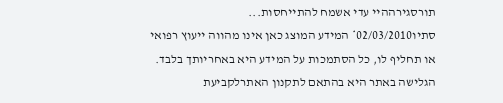תורסגירההיי עדי אשמח להתייחסות...
סתיו02/03/2010* המידע המוצג כאן אינו מהווה ייעוץ רפואי או תחליף לו, כל הסתמכות על המידע היא באחריותך בלבד. הגלישה באתר היא בהתאם לתקנון האתרלקביעת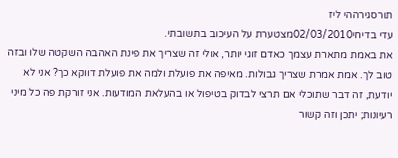תורסגירההי ליז
עדי בדיחי02/03/2010מצטערת על העיכוב בתשובתי.
את באמת מתארת עצמך כאדם זוגי יותר, אולי זה שצריך את פינת האהבה השקטה שלו ובזה טוב לך. אמת אמרת שצריך גבולות. מאיפה את פועלת ולמה את פועלת דווקא כך? אני לא יודעת, זה דבר שתוכלי אם תרצי לבדוק בטיפול או בהעלאת המודעות. אני זורקת פה כל מיני רעיונות; יתכן וזה קשור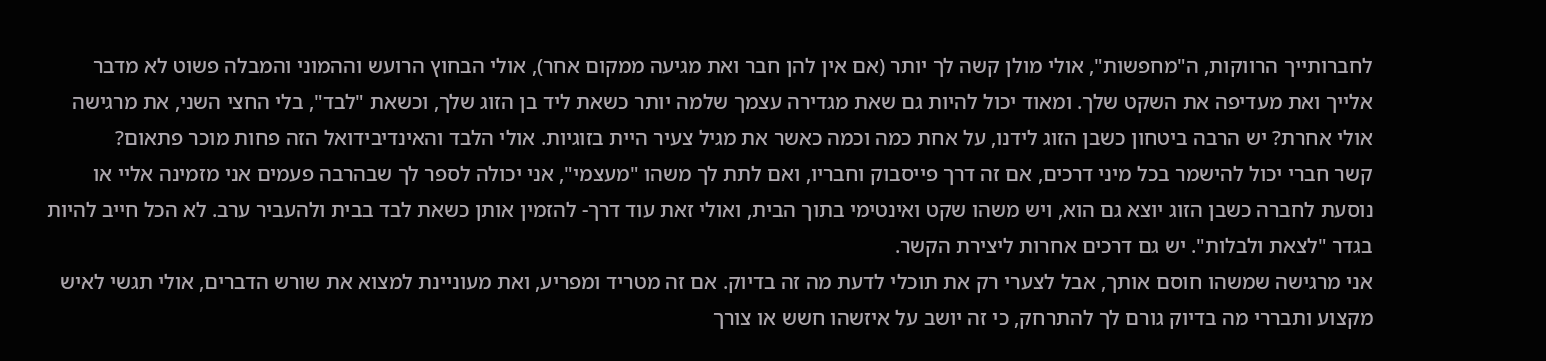לחברותייך הרווקות, ה"מחפשות", אולי מולן קשה לך יותר (אם אין להן חבר ואת מגיעה ממקום אחר), אולי הבחוץ הרועש וההמוני והמבלה פשוט לא מדבר אלייך ואת מעדיפה את השקט שלך. ומאוד יכול להיות גם שאת מגדירה עצמך שלמה יותר כשאת ליד בן הזוג שלך, וכשאת "לבד", בלי החצי השני, את מרגישה אולי אחרת? יש הרבה ביטחון כשבן הזוג לידנו, על אחת כמה וכמה כאשר את מגיל צעיר היית בזוגיות. אולי הלבד והאינדיבידואל הזה פחות מוכר פתאום?
קשר חברי יכול להישמר בכל מיני דרכים, אם זה דרך פייסבוק וחבריו, ואם לתת לך משהו "מעצמי", אני יכולה לספר לך שבהרבה פעמים אני מזמינה אליי או נוסעת לחברה כשבן הזוג יוצא גם הוא, ויש משהו שקט ואינטימי בתוך הבית, ואולי זאת עוד דרך- להזמין אותן כשאת לבד בבית ולהעביר ערב. לא הכל חייב להיות בגדר "לצאת ולבלות". יש גם דרכים אחרות ליצירת הקשר.
אני מרגישה שמשהו חוסם אותך, אבל לצערי רק את תוכלי לדעת מה זה בדיוק. אם זה מטריד ומפריע, ואת מעוניינת למצוא את שורש הדברים, אולי תגשי לאיש מקצוע ותבררי מה בדיוק גורם לך להתרחק, כי זה יושב על איזשהו חשש או צורך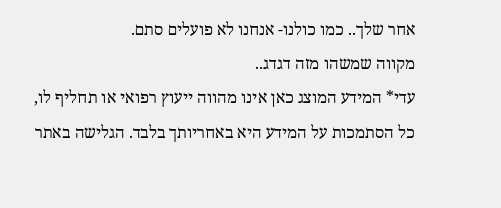אחר שלך.. כמו כולנו- אנחנו לא פועלים סתם.
מקווה שמשהו מזה דגדג..
עדי* המידע המוצג כאן אינו מהווה ייעוץ רפואי או תחליף לו, כל הסתמכות על המידע היא באחריותך בלבד. הגלישה באתר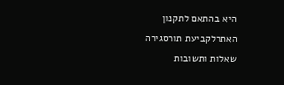היא בהתאם לתקנון האתרלקביעת תורסגירה
שאלות ותשובות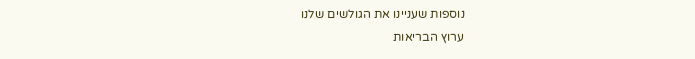נוספות שעניינו את הגולשים שלנו
ערוץ הבריאות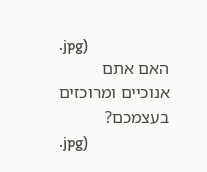.jpg)
האם אתם אנוכיים ומרוכזים בעצמכם?
.jpg)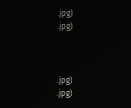.jpg)
.jpg)



.jpg)
.jpg)